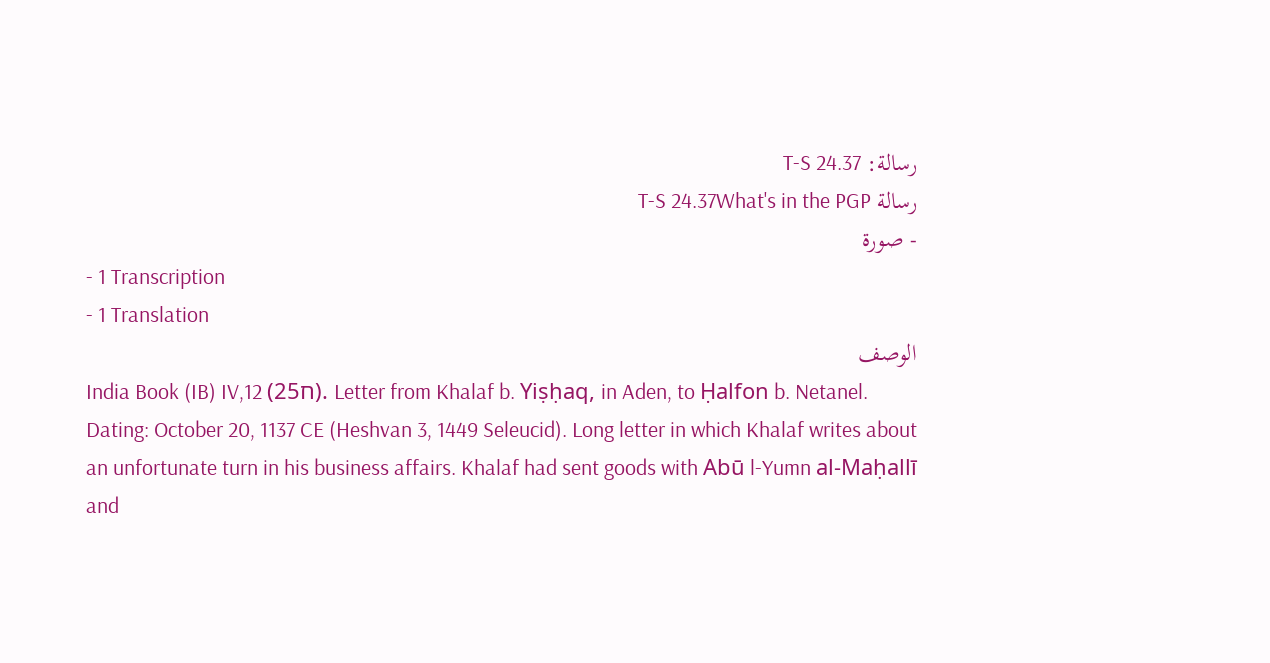رسالة: T-S 24.37
رسالة T-S 24.37What's in the PGP
- صورة
- 1 Transcription
- 1 Translation
الوصف
India Book (IB) IV,12 (ח25). Letter from Khalaf b. Yiṣḥaq, in Aden, to Ḥalfon b. Netanel. Dating: October 20, 1137 CE (Heshvan 3, 1449 Seleucid). Long letter in which Khalaf writes about an unfortunate turn in his business affairs. Khalaf had sent goods with Abū l-Yumn al-Maḥallī and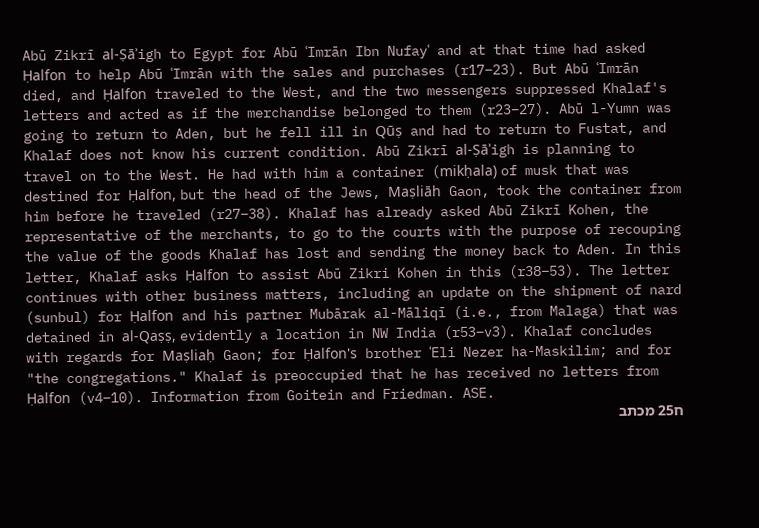Abū Zikrī al-Ṣāʾigh to Egypt for Abū ʿImrān Ibn Nufayʿ and at that time had asked Ḥalfon to help Abū ʿImrān with the sales and purchases (r17–23). But Abū ʿImrān died, and Ḥalfon traveled to the West, and the two messengers suppressed Khalaf's letters and acted as if the merchandise belonged to them (r23–27). Abū l-Yumn was going to return to Aden, but he fell ill in Qūṣ and had to return to Fustat, and Khalaf does not know his current condition. Abū Zikrī al-Ṣāʾigh is planning to travel on to the West. He had with him a container (mikḥala) of musk that was destined for Ḥalfon, but the head of the Jews, Maṣliāh Gaon, took the container from him before he traveled (r27–38). Khalaf has already asked Abū Zikrī Kohen, the representative of the merchants, to go to the courts with the purpose of recouping the value of the goods Khalaf has lost and sending the money back to Aden. In this letter, Khalaf asks Ḥalfon to assist Abū Zikri Kohen in this (r38–53). The letter continues with other business matters, including an update on the shipment of nard (sunbul) for Ḥalfon and his partner Mubārak al-Māliqī (i.e., from Malaga) that was detained in al-Qaṣṣ, evidently a location in NW India (r53–v3). Khalaf concludes with regards for Maṣliaḥ Gaon; for Ḥalfon's brother ʿEli Nezer ha-Maskilim; and for "the congregations." Khalaf is preoccupied that he has received no letters from Ḥalfon (v4–10). Information from Goitein and Friedman. ASE.
ח25 מכתב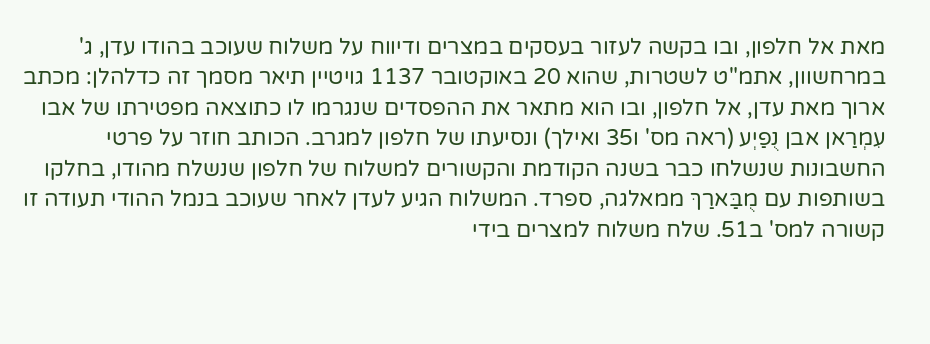מאת אל חלפון, ובו בקשה לעזור בעסקים במצרים ודיווח על משלוח שעוכב בהודו עדן, ג' במרחשוון, אתמ"ט לשטרות, שהוא 20 באוקטובר 1137 גויטיין תיאר מסמך זה כדלהלן: מכתב ארוך מאת עדן, אל חלפון, ובו הוא מתאר את ההפסדים שנגרמו לו כתוצאה מפטירתו של אבו עִמְרַאן אבן נֻפַיְע (ראה מס' ו35 ואילך) ונסיעתו של חלפון למגרב. הכותב חוזר על פרטי החשבונות שנשלחו כבר בשנה הקודמת והקשורים למשלוח של חלפון שנשלח מהודו, בחלקו בשותפות עם מֻבַּארַךּ ממאלגה, ספרד. המשלוח הגיע לעדן לאחר שעוכב בנמל ההודי תעודה זו קשורה למס' ב51. שלח משלוח למצרים בידי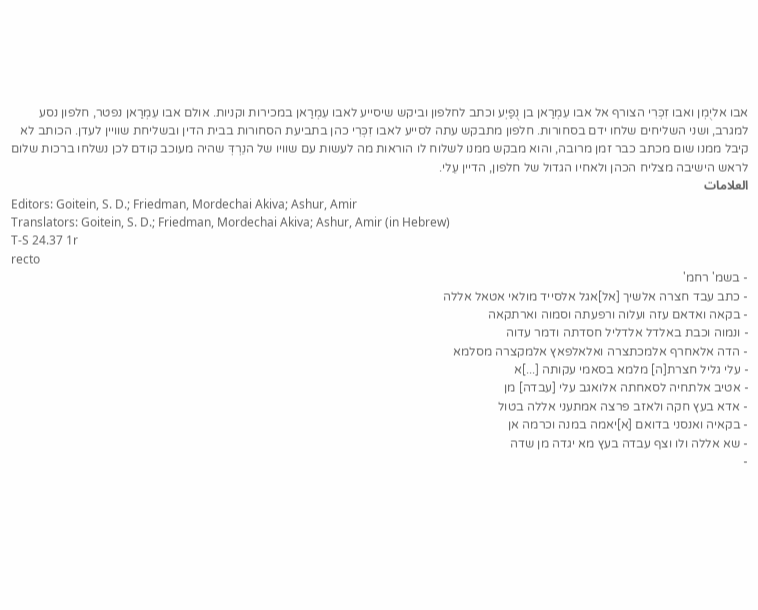אבו אליֻמְן ואבו זִכְּרִי הצורף אל אבו עִמְרַאן בן נֻפַיְע וכתב לחלפון וביקש שיסייע לאבו עִמְרַאן במכירות וקניות. אולם אבו עִמְרַאן נפטר, חלפון נסע למגרב, ושני השליחים שלחו ידם בסחורות. חלפון מתבקש עתה לסייע לאבו זִכְּרִי כהן בתביעת הסחורות בבית הדין ובשליחת שוויין לעדן. הכותב לא קיבל ממנו שום מכתב כבר זמן מרובה, והוא מבקש ממנו לשלוח לו הוראות מה לעשות עם שוויו של הנֵרְדְּ שהיה מעוכב קודם לכן נשלחו ברכות שלום לראש הישיבה מצליח הכהן ולאחיו הגדול של חלפון, הדיין עֵלי.
العلامات
Editors: Goitein, S. D.; Friedman, Mordechai Akiva; Ashur, Amir
Translators: Goitein, S. D.; Friedman, Mordechai Akiva; Ashur, Amir (in Hebrew)
T-S 24.37 1r
recto
- בשמ' רחמ'
- כתב עבד חצרה אלשיך [אל]אגל אלסייד מולאי אטאל אללה
- בקאה ואדאם עזה ועלוה ורפעתה וסמוה וארתקאה
- ונמוה וכבת באלדל אלדליל חסדתה ודמר עדוה
- הדה אלאחרף אלמכתצרה ואלאלפאץ אלמקצרה מסלמא
- עלי גליל חצרת[ה] מלמא בסאמי עקותה [...]א
- אטיב אלתחיה לסאחתה אלואגב עלי [עבדה] מן
- אדא בעץ חקה ולאזב פרצה אמתעני אללה בטול
- בקאיה ואנסני בדואם [א]יאמה במנה וכרמה אן
- שא אללה ולו וצף עבדה בעץ מא יגדה מן שדה
-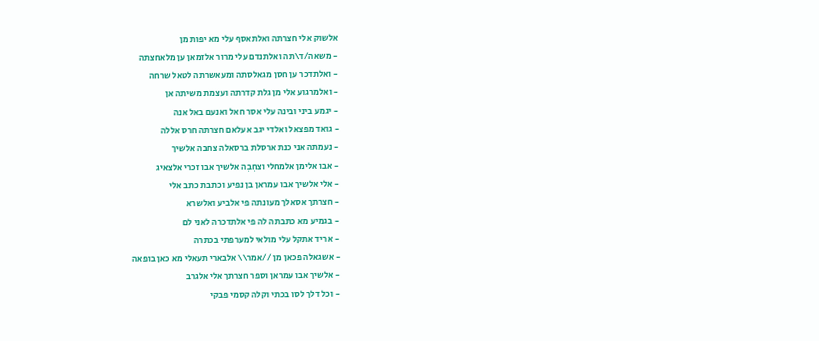אלשוק אלי חצרתה ואלתאסף עלי מא יפות מן
- משאה/ד\תה ואלתנדם עלי מרור אלזמאן ען מלאחצתה
- ואלתדכר ען חסן מגאלסתה ומעאשרתה לטאל שרחה
- ואלמרגוע אלי מן גלת קדרתה ועצמת משיתה אן
- יגמע ביני ובינה עלי אסר חאל ואנעם באל אנה
- גואד מפצאל ואלדי יגב אעלאם חצרתה חרס אללה
- נעמתה אני כנת ארסלת ברסאלה צחבה אלשיך
- אבו אלימן אלמחלי וצחִבִה אלשיך אבו זכרי אלצאיג
- אלי אלשיך אבו עמראן בן נפיע וכתבת כתב אלי
- חצרתך אסאלך מעונתה פי אלביע ואלשרא
- בגמיע מא כתבתה לה פי אלתדכרה לאני לם
- אריד אתקל עלי מולאי למערפתי בכתרה
- אשגאלה פכאן מן //אמר\\ אלבארי תעאלי מא כאן בופאה
- אלשיך אבו עמראן וספר חצרתך אלי אלגרב
- וכל דלך לסו בכתי וקלה קסמי פבקי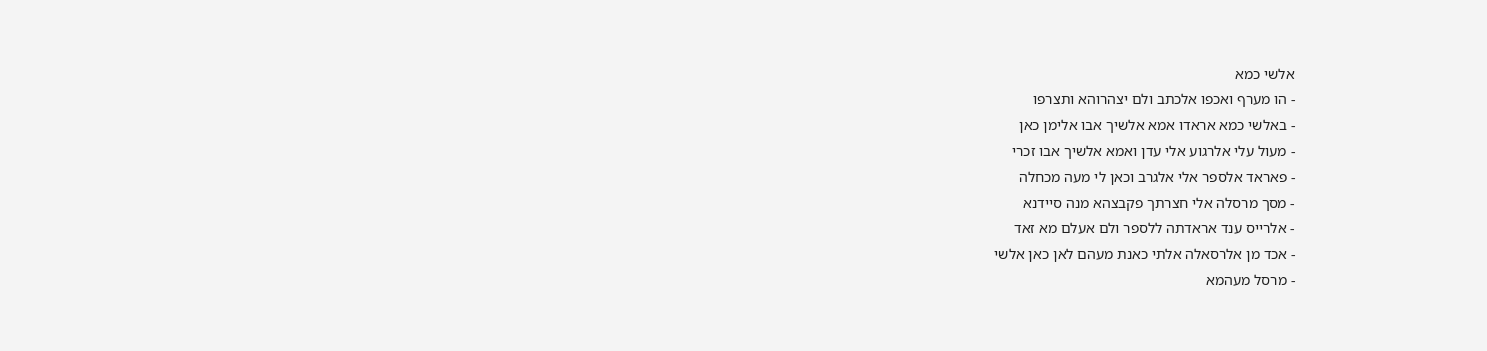אלשי כמא
- הו מערף ואכפו אלכתב ולם יצהרוהא ותצרפו
- באלשי כמא אראדו אמא אלשיך אבו אלימן כאן
- מעול עלי אלרגוע אלי עדן ואמא אלשיך אבו זכרי
- פאראד אלספר אלי אלגרב וכאן לי מעה מכחלה
- מסך מרסלה אלי חצרתך פקבצהא מנה סיידנא
- אלרייס ענד אראדתה ללספר ולם אעלם מא זאד
- אכד מן אלרסאלה אלתי כאנת מעהם לאן כאן אלשי
- מרסל מעהמא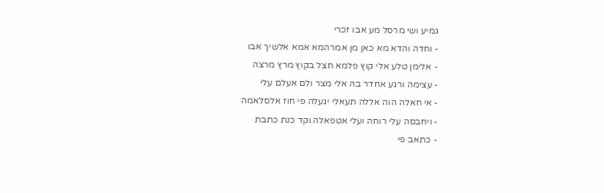גמיע ושי מרסל מע אבו זכרי
- וחדה והדא מא כאן מן אמרהמא אמא אלשיך אבו
- אלימן טלע אלי קוץ פלמא חצל בקוץ מרץ מרצה
- עצימה ורגע אחדר בה אלי מצר ולם אעלם עלי
- אי חאלה הוה אללה תעאלי יגעלה פי חוז אלסלאמה
- ויחבסה עלי רוחה ועלי אטפאלה וקד כנת כתבת
- כתאב פי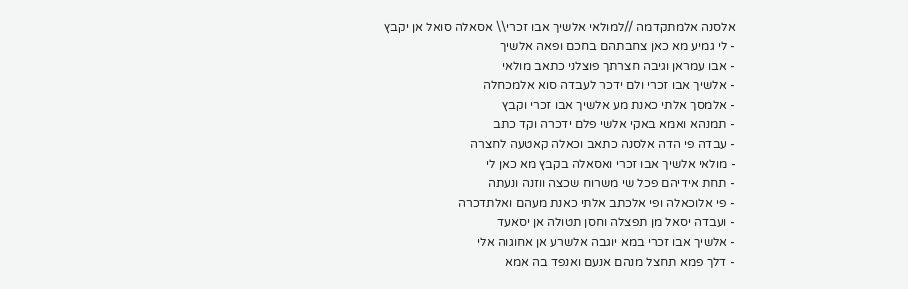אלסנה אלמתקדמה //למולאי אלשיך אבו זכרי\\ אסאלה סואל אן יקבץ
- לי גמיע מא כאן צחבתהם בחכם ופאה אלשיך
- אבו עמראן וגיבה חצרתך פוצלני כתאב מולאי
- אלשיך אבו זכרי ולם ידכר לעבדה סוא אלמכחלה
- אלמסך אלתי כאנת מע אלשיך אבו זכרי וקבץ
- תמנהא ואמא באקי אלשי פלם ידכרה וקד כתב
- עבדה פי הדה אלסנה כתאב וכאלה קאטעה לחצרה
- מולאי אלשיך אבו זכרי ואסאלה בקבץ מא כאן לי
- תחת אידיהם פכל שי משרוח שכצה ווזנה ונעתה
- פי אלוכאלה ופי אלכתב אלתי כאנת מעהם ואלתדכרה
- ועבדה יסאל מן תפצלה וחסן תטולה אן יסאעד
- אלשיך אבו זכרי במא יוגבה אלשרע אן אחוגוה אלי
- דלך פמא תחצל מנהם אנעם ואנפד בה אמא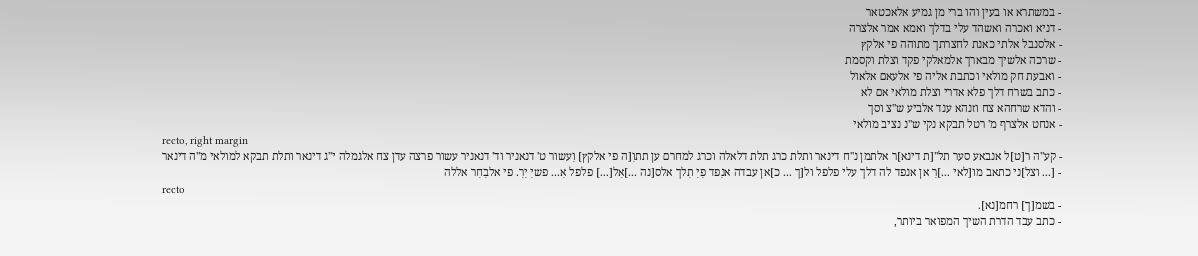- במשתרא או בעין והו ברי מן גמיע אלאכטאר
- דניא ואכרה ואשהד עלי בדלך ואמא אמר אלצרה
- אלסנבל אלתי כאנת לחצרתך מתוהה פי אלקץ
- שרכה אלשיך מבארך אלמאלקי פקד וצלת וקסמת
- ואבעת חק מולאי וכתבת אליה פי אלעאם אלאול
- כתב בשרח דלך פלא אדרי וצלת מולאי אם לא
- והדא שרחהא צח וזנהא ענד אלביע ש''צ וסך
- אנחט אלצרף מ' רטל תבקא נקי ש''נ נציב מולאי
recto, right margin
- קע''ה ר[ט]ל אנבאע סער תל''[ת דינא]ר אלתמן נ''ח דינאר ותלת כרג תלת דלאלה וכרג למחרם ען תתוִ[ה פי אלקץ] וִעשור ט' דנאניר וד' דנאניר עשור פרצה עדן צח אלגמלה י''ג דינאר ותלת תבקא למולאי מ''ה דינאר
- [... וצל]ני כתאב מו[לאי ...]רִ אן אנפד לה דלך עלי פלפל ול[ך ... כ]אן עבדה אנִפד פִיִ תִלך אלס[נה ...]אִל[...] פלפל אִ... פשיִ יִרִ. פי אלבִחִר אללה
recto
- בשמ[ך] רחמ[נא].
- כתב עבד הדרת השיך המפואר ביותר,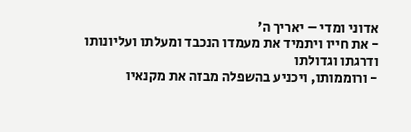אדוני ומדי – יאריך ה'
- את חייו ויתמיד את מעמדו הנכבד ומעלתו ועליונותו ודרגתו וגדולתו
- ורוממותו, ויכניע בהשפלה מבזה את מקנאיו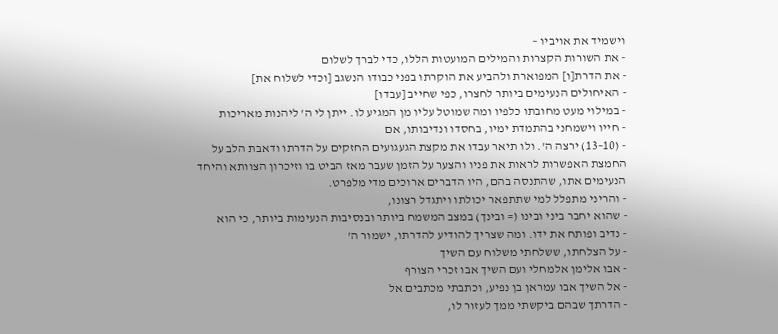וישמיד את אויביו –
- את השורות הקצרות והמילים המועטות הללו, כדי לברך לשלום
- את הדרת[ו] המפוארת ולהביע את הוקרתו בפני כבודו הנשגב [וכדי לשלוח את]
- האיחולים הנעימים ביותר לחצרו, כפי שחייב [עבדו]
- במילוי מעט מחובתו כלפיו ומה שמוטל עליו מן המגיע לו. ייתן לי ה' ליהנות מאריכות
- חייו וישמחני בהתמדת ימיו, בחסדו ונדיבותו, אם
- (10–13) ירצה ה'. ולו תיאר עבדו את מקצת הגעגועים החזקים על הדרתו ודאבת הלב על החמצת האפשרות לראות את פניו והצער על הזמן שעבר מאז הביט בו וזיכרון הצוותא והיחד הנעימים אתו, שהתנסה בהם, היו הדברים ארוכים מדי מלפרט.
- והריני מתפלל למי שתתפאר יכולתו ויתגדל רצונו,
- שהוא יחבר ביני ובינו (= ובינך) במצב המשמח ביותר ובנסיבות הנעימות ביותר, כי הוא
- נדיב ופותח את ידו. ומה שצריך להודיע להדרתו, ישמור ה'
- על הצלחתו, ששלחתי משלוח עם השיך
- אבו אלימן אלמחלי ועם השיך אבו זכרי הצורף
- אל השיך אבו עמראן בן נפיע, וכתבתי מכתבים אל
- הדרתך שבהם ביקשתי ממך לעזור לו,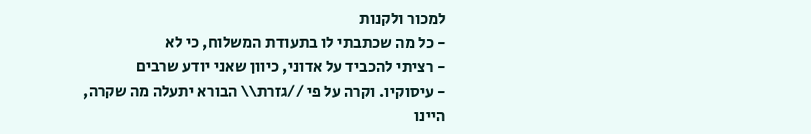למכור ולקנות
- כל מה שכתבתי לו בתעודת המשלוח, כי לא
- רציתי להכביד על אדוני, כיוון שאני יודע שרבים
- עיסוקיו. וקרה על פי //גזרת\\ הבורא יתעלה מה שקרה, היינו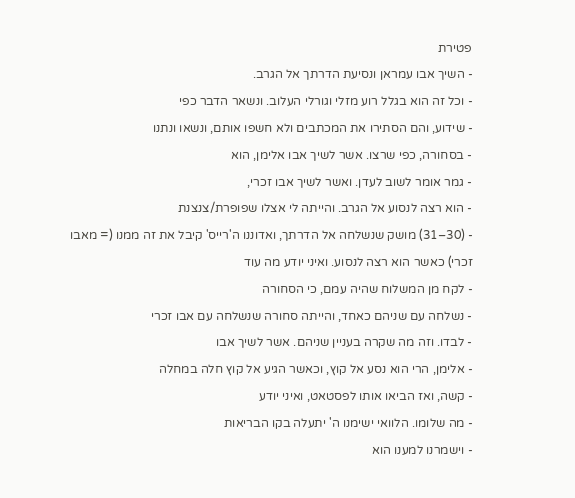פטירת
- השיך אבו עמראן ונסיעת הדרתך אל הגרב.
- וכל זה הוא בגלל רוע מזלי וגורלי העלוב. ונשאר הדבר כפי
- שידוע, והם הסתירו את המכתבים ולא חשפו אותם, ונשאו ונתנו
- בסחורה, כפי שרצו. אשר לשיך אבו אלימן, הוא
- גמר אומר לשוב לעדן. ואשר לשיך אבו זכרי,
- הוא רצה לנסוע אל הגרב. והייתה לי אצלו שפופרת/צנצנת
- (30–31) מושק שנשלחה אל הדרתך, ואדוננו ה'רייס' קיבל את זה ממנו (= מאבו זכרי) כאשר הוא רצה לנסוע. ואיני יודע מה עוד
- לקח מן המשלוח שהיה עמם, כי הסחורה
- נשלחה עם שניהם כאחד, והייתה סחורה שנשלחה עם אבו זכרי
- לבדו. וזה מה שקרה בעניין שניהם. אשר לשיך אבו
- אלימן, הרי הוא נסע אל קוץ, וכאשר הגיע אל קוץ חלה במחלה
- קשה, ואז הביאו אותו לפסטאט, ואיני יודע
- מה שלומו. הלוואי ישימנו ה' יתעלה בקו הבריאות
- וישמרנו למענו הוא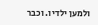ולמען ילדיו. וכבר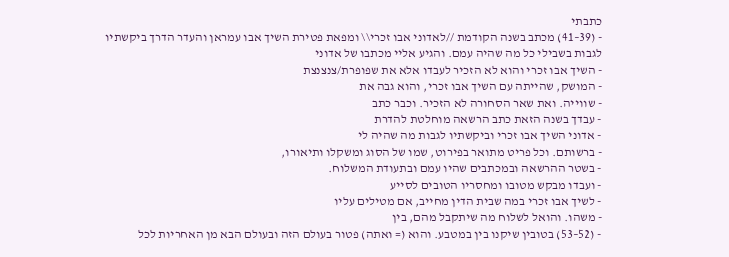כתבתי
- (39–41) מכתב בשנה הקודמת //לאדוני אבו זכרי\\ ומפאת פטירת השיך אבו עמראן והעדר הדרך ביקשתיו לגבות בשבילי כל מה שהיה עמם. והגיע אליי מכתבו של אדוני
- השיך אבו זכרי והוא לא הזכיר לעבדו אלא את שפופרת/צנצנצת
- המושק, שהייתה עם השיך אבו זכרי, והוא גבה את
- שווייה. ואת שאר הסחורה לא הזכיר. וכבר כתב
- עבדך בשנה הזאת כתב הרשאה מוחלטת להדרת
- אדוני השיך אבו זכרי וביקשתיו לגבות מה שהיה לי
- ברשותם. וכל פריט מתואר בפירוט, שמו של הסוג ומשקלו ותיאורו,
- בשטר ההרשאה ובמכתבים שהיו עמם ובתעודת המשלוח.
- ועבדו מבקש מטובו ומחסריו הטובים לסייע
- לשיך אבו זכרי במה שבית הדין מחייב, אם מטילים עליו
- משהו. והואל לשלוח מה שיתקבל מהם, בין
- (52–53) בטובין שיקנו בין במטבע. והוא (= ואתה) פטור בעולם הזה ובעולם הבא מן האחריות לכל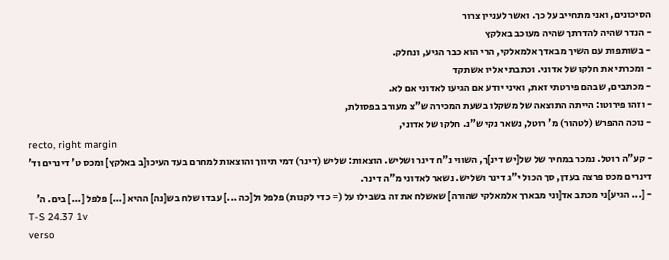הסיכונים, ואני מתחייב על כך. ואשר לעניין צרור
- הנדר שהיה להדרתך שהיה מעוכב באלקץ
- בשותפות עם השיך מבאדך אלמאלקי, הרי הוא כבר הגיע, ונחלק.
- ומכרתי את חלקו של אדוני. וכתבתי אליו אשתקד
- מכתבים, שבהם פירטתי זאת, ואיני יודע אם הגיעו לאדוני אם לא.
- וזהו פירוטו: הייתה התוצאה של משקלו בשעת המכירה ש"צ מעורב בפסולת,
- נוכה ההפרש (לטהור) מ' רוטל, נשאר נקי ש"נ. חלקו של אדוני,
recto, right margin
- קע"ה רוטל. נמכר במחיר של של[יש דינ]ך, השווי נ"ח דינר ושליש. הוצאות: שליש (דינר) דמי תיווך והוצאות למחרם בעד העיכו[ב באלקץ] ומכס ט' דינרים וד' דינרים מכס פרצה בעדן, סך הכול י"ג דינר ושליש. נשאר לאדוני מ"ה דינר.
- [... הגיע]ני מכתב אד[וני מבארך אלמאלקי שהורה] שאשלח את זה בשבילו על (= כדי לקנות) פלפל ול[כה ...] עבדו שלח בש[נה] ההיא [...] פלפל [...] בים. ה'
T-S 24.37 1v
verso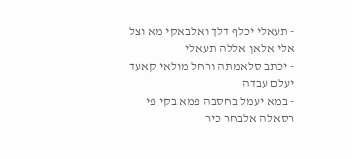- תעאלי יכלף דלך ואלבאקי מא וצל אלי אלאן אללה תעאלי
- יכתב סלאמתה ורחל מולאי קאעד יעלם עבדה
- במא יעמל בחסבה פמא בקי פי רסאלה אלבחר כיר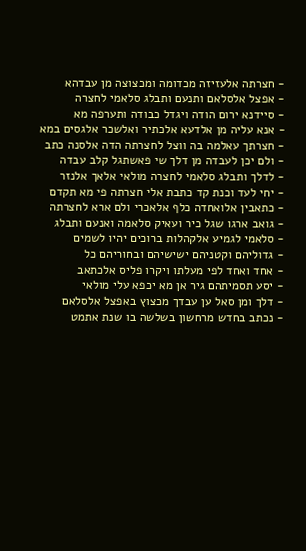- חצרתה אלעזיזה מכדומה ומכצוצה מן עבדהא
- אפצל אלסלאם ותנעם ותבלג סלאמי לחצרה
- סיידנא ירום הודה ויגדל כבודה ותערפה מא
- אנא עליה מן אלדעא אלכתיר ואלשכר אלגסים במא
- חצרתך עאלמה בה ווצל לחצרתה הדה אלסנה כתב
- ולם יכן לעבדה מן דלך שי פאשתגל קלב עבדה
- לדלך ותבלג סלאמי לחצרה מולאי אלאך אלנזר
- יחי לעד וכנת קד כתבת אלי חצרתה פי מא תקדם
- כתאבין אלואחדה כלף אלאכרי ולם ארא לחצרתה
- גואב ארגו שגל כיר ועאיק סלאמה ואנעם ותבלג
- סלאמי לגמיע אלקהלות ברוכים יהיו לשמים
- גדוליהם וקטניהם ישישיהם ובחוריהם כל
- אחד ואחד לפי מעלתו ויקרו פליס אלכתאב
- יסע תסמיתהם גיר אן מא יכפא עלי מולאי
- דלך ומן סאל ען עבדך מכצוץ באפצל אלסלאם
- נכתב בחדש מרחשון בשלשה בו שנת אתמט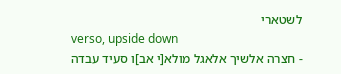לשטארי
verso, upside down
- חצרה אלשיך אלאגל מולא[י אב]ו סעיד עבדה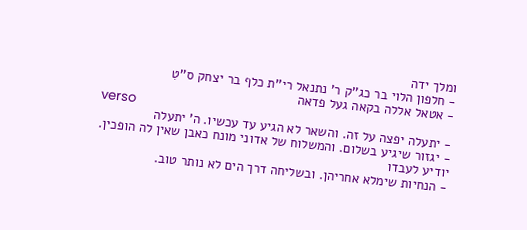ומלך ידה
- חלפון הלוי בר כג''ק ר' נתנאל רי''ת כלף בר יצחק ס''טִ
- אטאל אללה בקאה געל פדאה
verso
- יתעלה יפצה על זה. והשאר לא הגיע עד עכשיו. ה' יתעלה
- יגזור שיגיע בשלום. והמשלוח של אדוני מונח כאבן שאין לה הופכין. יודיע לעבדו
- הנחיות שימלא אחריהן. ובשליחה דרך הים לא נותר טוב.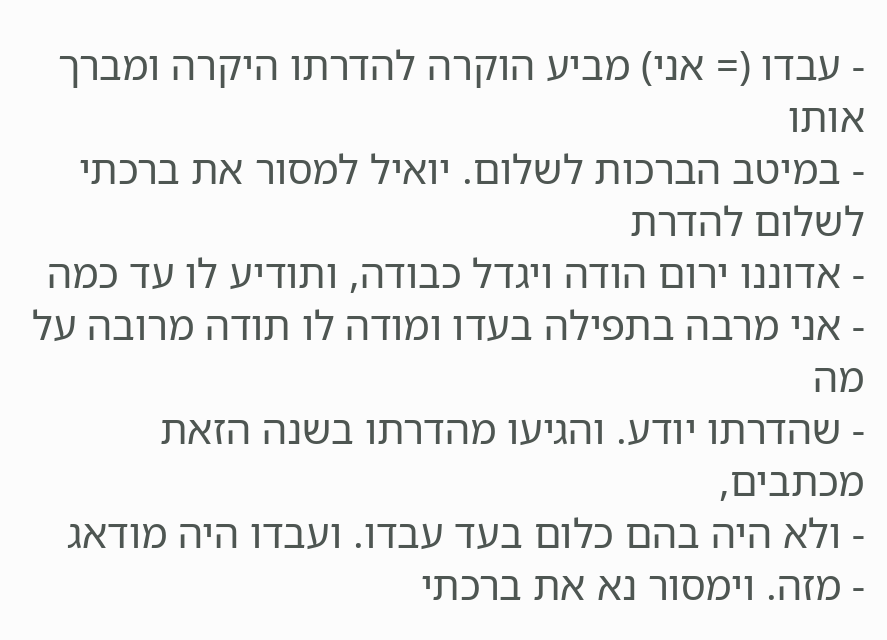- עבדו (= אני) מביע הוקרה להדרתו היקרה ומברך אותו
- במיטב הברכות לשלום. יואיל למסור את ברכתי לשלום להדרת
- אדוננו ירום הודה ויגדל כבודה, ותודיע לו עד כמה
- אני מרבה בתפילה בעדו ומודה לו תודה מרובה על מה
- שהדרתו יודע. והגיעו מהדרתו בשנה הזאת מכתבים,
- ולא היה בהם כלום בעד עבדו. ועבדו היה מודאג
- מזה. וימסור נא את ברכתי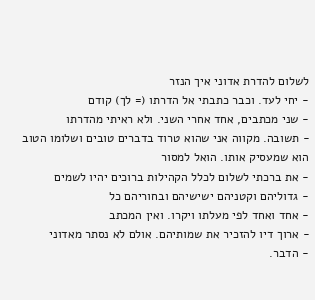לשלום להדרת אדוני איך הנזר
- יחי לעד. וכבר כתבתי אל הדרתו (= לך) קודם
- שני מכתבים, אחד אחרי השני. ולא ראיתי מהדרתו
- תשובה. מקווה אני שהוא טרוד בדברים טובים ושלומו הטוב הוא שמעסיק אותו. הואל למסור
- את ברכתי לשלום לכלל הקהילות ברוכים יהיו לשמים
- גדוליהם וקטניהם ישישיהם ובחוריהם כל
- אחד ואחד לפי מעלתו ויקרו. ואין המכתב
- ארוך דיו להזכיר את שמותיהם. אולם לא נסתר מאדוני
- הדבר.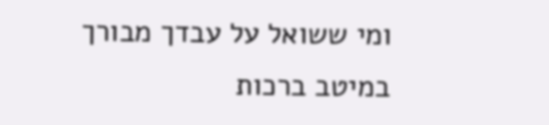ומי ששואל על עבדך מבורך במיטב ברכות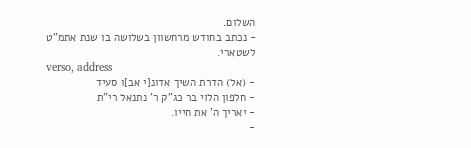השלום.
- נכתב בחודש מרחשוון בשלושה בו שנת אתמ"ט לשטארי.
verso, address
- (אל) הדרת השיך אדונ[י אב]ו סעיד
- חלפון הלוי בר כג"ק ר' נתנאל רי"ת
- יאריך ה' את חייו.
-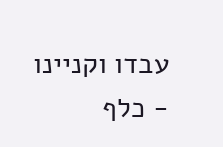עבדו וקניינו
- כלף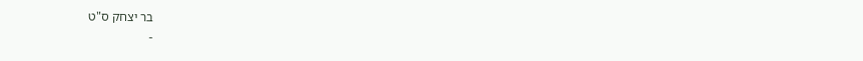בר יצחק ס"ט
-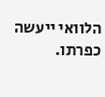הלוואי ייעשה כפרתו.